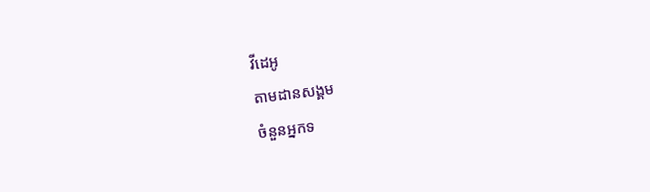វីដេអូ
តាមដានសង្គម
ចំនួនអ្នកទ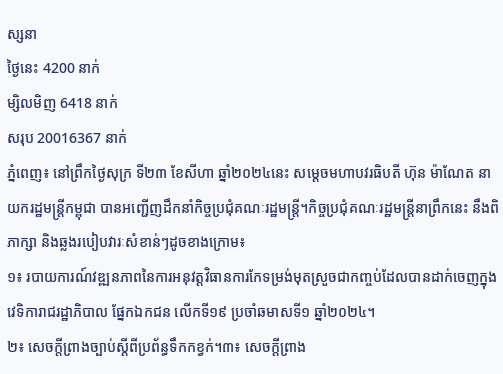ស្សនា
ថ្ងៃនេះ 4200 នាក់
ម្សិលមិញ 6418 នាក់
សរុប 20016367 នាក់
ភ្នំពេញ៖ នៅព្រឹកថ្ងៃសុក្រ ទី២៣ ខែសីហា ឆ្នាំ២០២៤នេះ សម្តេចមហាបវរធិបតី ហ៊ុន ម៉ាណែត នាយករដ្ឋមន្ត្រីកម្ពុជា បានអញ្ជើញដឹកនាំកិច្ចប្រជុំគណៈរដ្ឋមន្ត្រី។កិច្ចប្រជុំគណៈរដ្ឋមន្ត្រីនាព្រឹកនេះ នឹងពិភាក្សា និងឆ្លងរបៀបវារៈសំខាន់ៗដូចខាងក្រោម៖
១៖ របាយការណ៍វឌ្ឍនភាពនៃការអនុវត្តវិធានការកែទម្រង់មុតស្រួចជាកញ្ចប់ដែលបានដាក់ចេញក្នុងវេទិការាជរដ្ឋាភិបាល ផ្នែកឯកជន លើកទី១៩ ប្រចាំឆមាសទី១ ឆ្នាំ២០២៤។
២៖ សេចក្តីព្រាងច្បាប់ស្តីពីប្រព័ន្ធទឹកកខ្វក់។៣៖ សេចក្តីព្រាង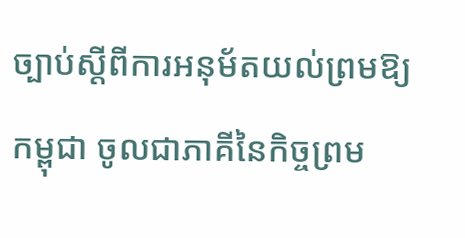ច្បាប់ស្តីពីការអនុម័តយល់ព្រមឱ្យកម្ពុជា ចូលជាភាគីនៃកិច្ចព្រម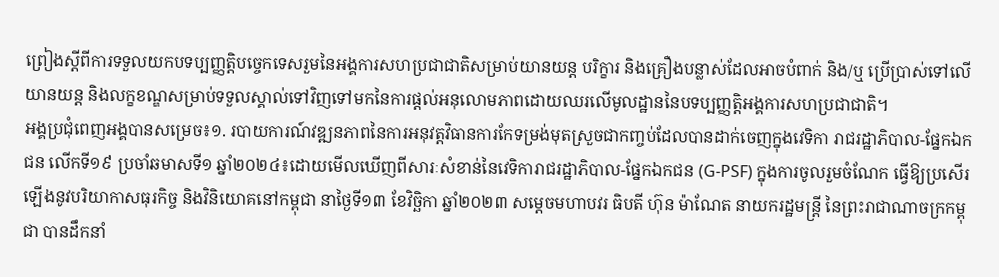ព្រៀងស្តីពីការទទួលយកបទប្បញ្ញត្តិបច្ចេកទេសរួមនៃអង្គការសហប្រជាជាតិសម្រាប់យានយន្ត បរិក្ខារ និងគ្រឿងបន្លាស់ដែលអាចបំពាក់ និង/ឬ ប្រើប្រាស់ទៅលើយានយន្ត និងលក្ខខណ្ឌសម្រាប់ទទួលស្គាល់ទៅវិញទៅមកនៃការផ្តល់អនុលោមភាពដោយឈរលើមូលដ្ឋាននៃបទប្បញ្ញត្តិអង្គការសហប្រជាជាតិ។
អង្គប្រជុំពេញអង្គបានសម្រេច៖១. របាយការណ៍វឌ្ឍនភាពនៃការអនុវត្តវិធានការកែទម្រង់មុតស្រួចជាកញ្ចប់ដែលបានដាក់ចេញក្នុងវេទិកា រាជរដ្ឋាភិបាល-ផ្នែកឯកជន លើកទី១៩ ប្រចាំឆមាសទី១ ឆ្នាំ២០២៤៖ដោយមើលឃើញពីសារៈសំខាន់នៃវេទិការាជរដ្ឋាភិបាល-ផ្នែកឯកជន (G-PSF) ក្នុងការចូលរួមចំណែក ធ្វើឱ្យប្រសើរឡើងនូវបរិយាកាសធុរកិច្ច និងវិនិយោគនៅកម្ពុជា នាថ្ងៃទី១៣ ខែវិច្ឆិកា ឆ្នាំ២០២៣ សម្តេចមហាបវរ ធិបតី ហ៊ុន ម៉ាណែត នាយករដ្ឋមន្ត្រី នៃព្រះរាជាណាចក្រកម្ពុជា បានដឹកនាំ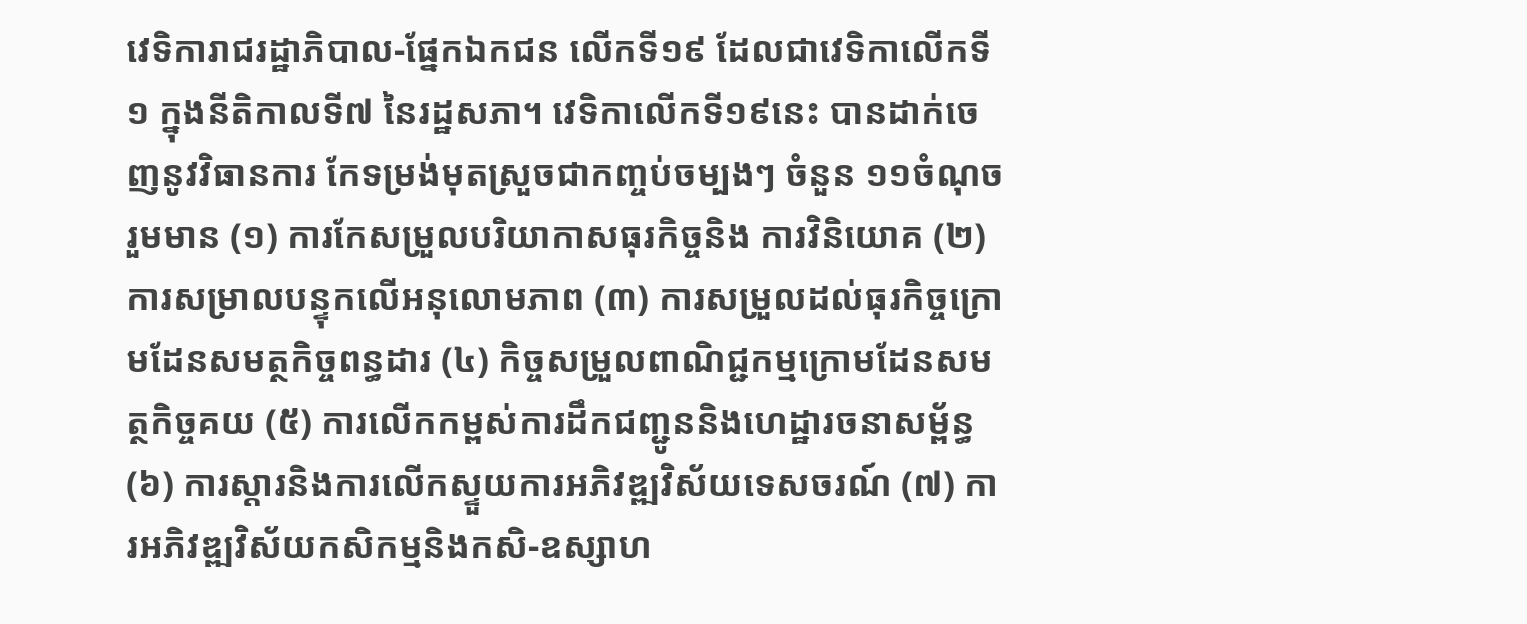វេទិការាជរដ្ឋាភិបាល-ផ្នែកឯកជន លើកទី១៩ ដែលជាវេទិកាលើកទី១ ក្នុងនីតិកាលទី៧ នៃរដ្ឋសភា។ វេទិកាលើកទី១៩នេះ បានដាក់ចេញនូវវិធានការ កែទម្រង់មុតស្រួចជាកញ្ចប់ចម្បងៗ ចំនួន ១១ចំណុច រួមមាន (១) ការកែសម្រួលបរិយាកាសធុរកិច្ចនិង ការវិនិយោគ (២) ការសម្រាលបន្ទុកលើអនុលោមភាព (៣) ការសម្រួលដល់ធុរកិច្ចក្រោមដែនសមត្ថកិច្ចពន្ធដារ (៤) កិច្ចសម្រួលពាណិជ្ជកម្មក្រោមដែនសមត្ថកិច្ចគយ (៥) ការលើកកម្ពស់ការដឹកជញ្ជូននិងហេដ្ឋារចនាសម្ព័ន្ធ (៦) ការស្តារនិងការលើកស្ទួយការអភិវឌ្ឍវិស័យទេសចរណ៍ (៧) ការអភិវឌ្ឍវិស័យកសិកម្មនិងកសិ-ឧស្សាហ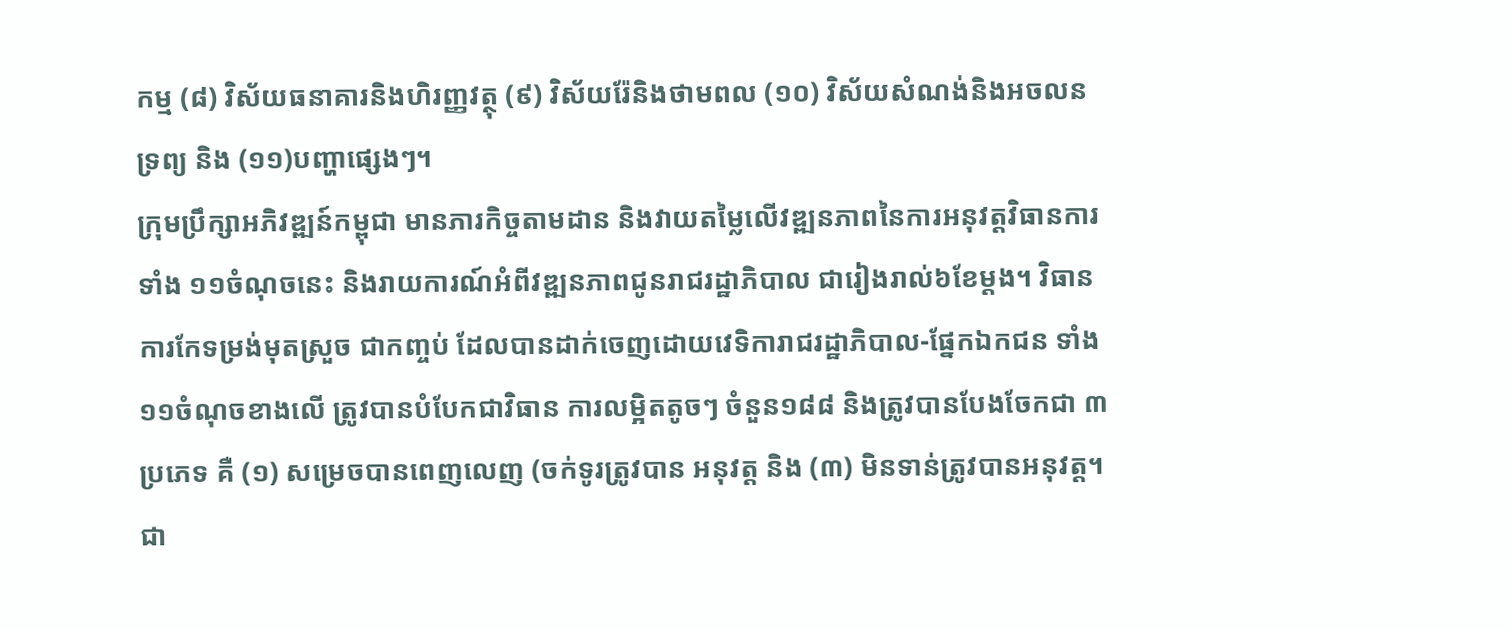កម្ម (៨) វិស័យធនាគារនិងហិរញ្ញវត្ថុ (៩) វិស័យរ៉ែនិងថាមពល (១០) វិស័យសំណង់និងអចលនទ្រព្យ និង (១១)បញ្ហាផ្សេងៗ។
ក្រុមប្រឹក្សាអភិវឌ្ឍន៍កម្ពុជា មានភារកិច្ចតាមដាន និងវាយតម្លៃលើវឌ្ឍនភាពនៃការអនុវត្តវិធានការទាំង ១១ចំណុចនេះ និងរាយការណ៍អំពីវឌ្ឍនភាពជូនរាជរដ្ឋាភិបាល ជារៀងរាល់៦ខែម្តង។ វិធានការកែទម្រង់មុតស្រួច ជាកញ្ចប់ ដែលបានដាក់ចេញដោយវេទិការាជរដ្ឋាភិបាល-ផ្នែកឯកជន ទាំង ១១ចំណុចខាងលើ ត្រូវបានបំបែកជាវិធាន ការលម្អិតតូចៗ ចំនួន១៨៨ និងត្រូវបានបែងចែកជា ៣ប្រភេទ គឺ (១) សម្រេចបានពេញលេញ (ចក់ទូរត្រូវបាន អនុវត្ត និង (៣) មិនទាន់ត្រូវបានអនុវត្ត។ ជា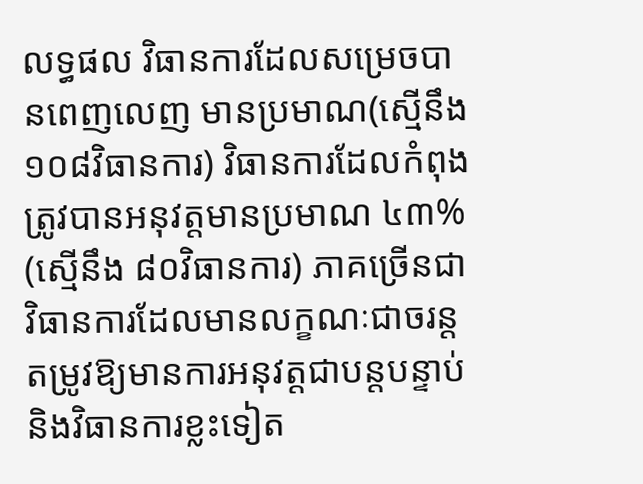លទ្ធផល វិធានការដែលសម្រេចបានពេញលេញ មានប្រមាណ(ស្មើនឹង ១០៨វិធានការ) វិធានការដែលកំពុងត្រូវបានអនុវត្តមានប្រមាណ ៤៣% (ស្មើនឹង ៨០វិធានការ) ភាគច្រើនជាវិធានការដែលមានលក្ខណៈជាចរន្ត តម្រូវឱ្យមានការអនុវត្តជាបន្តបន្ទាប់ និងវិធានការខ្លះទៀត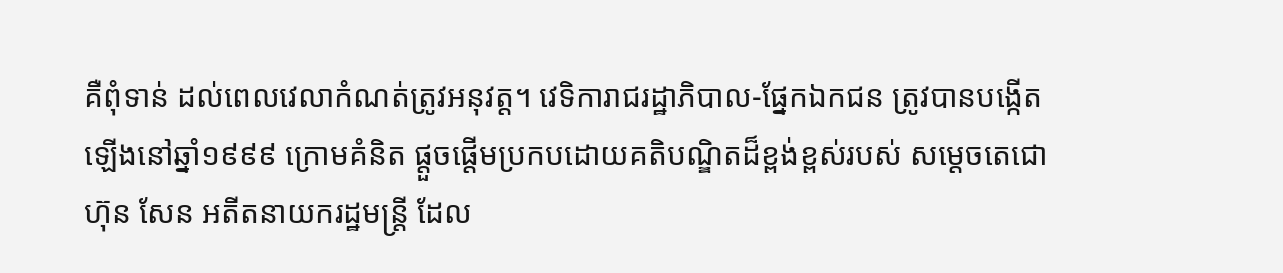គឺពុំទាន់ ដល់ពេលវេលាកំណត់ត្រូវអនុវត្ត។ វេទិការាជរដ្ឋាភិបាល-ផ្នែកឯកជន ត្រូវបានបង្កើតឡើងនៅឆ្នាំ១៩៩៩ ក្រោមគំនិត ផ្តួចផ្តើមប្រកបដោយគតិបណ្ឌិតដ៏ខ្ពង់ខ្ពស់របស់ សម្តេចតេជោ ហ៊ុន សែន អតីតនាយករដ្ឋមន្ត្រី ដែល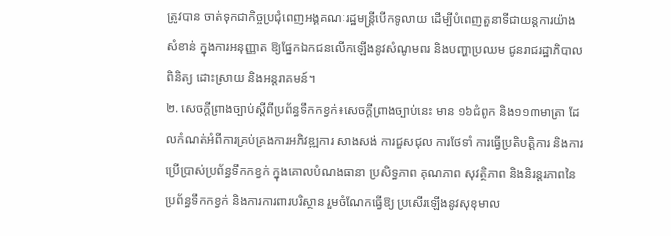ត្រូវបាន ចាត់ទុកជាកិច្ចប្រជុំពេញអង្គគណៈរដ្ឋមន្ត្រីបើកទូលាយ ដើម្បីបំពេញតួនាទីជាយន្តការយ៉ាងសំខាន់ ក្នុងការអនុញ្ញាត ឱ្យផ្នែកឯកជនលើកឡើងនូវសំណូមពរ និងបញ្ហាប្រឈម ជូនរាជរដ្ឋាភិបាលពិនិត្យ ដោះស្រាយ និងអន្តរាគមន៍។
២. សេចក្តីព្រាងច្បាប់ស្តីពីប្រព័ន្ធទឹកកខ្វក់៖សេចក្តីព្រាងច្បាប់នេះ មាន ១៦ជំពូក និង១១៣មាត្រា ដែលកំណត់អំពីការគ្រប់គ្រងការអភិវឌ្ឍការ សាងសង់ ការជួសជុល ការថែទាំ ការធ្វើប្រតិបត្តិការ និងការប្រើប្រាស់ប្រព័ន្ធទឹកកខ្វក់ ក្នុងគោលបំណងធានា ប្រសិទ្ធភាព គុណភាព សុវត្ថិភាព និងនិរន្តរភាពនៃប្រព័ន្ធទឹកកខ្វក់ និងការការពារបរិស្ថាន រួមចំណែកធ្វើឱ្យ ប្រសើរឡើងនូវសុខុមាល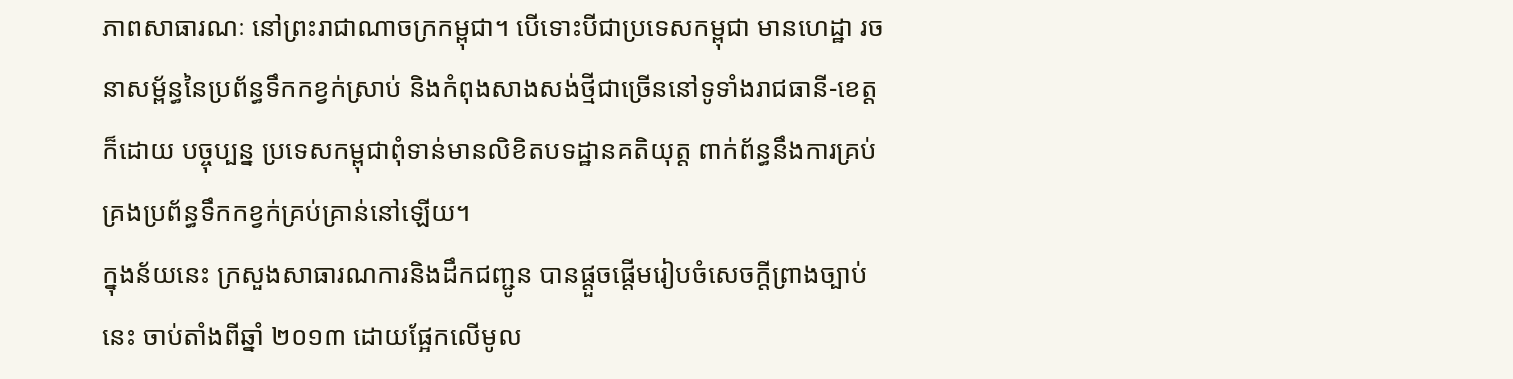ភាពសាធារណៈ នៅព្រះរាជាណាចក្រកម្ពុជា។ បើទោះបីជាប្រទេសកម្ពុជា មានហេដ្ឋា រចនាសម្ព័ន្ធនៃប្រព័ន្ធទឹកកខ្វក់ស្រាប់ និងកំពុងសាងសង់ថ្មីជាច្រើននៅទូទាំងរាជធានី-ខេត្ត ក៏ដោយ បច្ចុប្បន្ន ប្រទេសកម្ពុជាពុំទាន់មានលិខិតបទដ្ឋានគតិយុត្ត ពាក់ព័ន្ធនឹងការគ្រប់គ្រងប្រព័ន្ធទឹកកខ្វក់គ្រប់គ្រាន់នៅឡើយ។
ក្នុងន័យនេះ ក្រសួងសាធារណការនិងដឹកជញ្ជូន បានផ្តួចផ្តើមរៀបចំសេចក្តីព្រាងច្បាប់នេះ ចាប់តាំងពីឆ្នាំ ២០១៣ ដោយផ្អែកលើមូល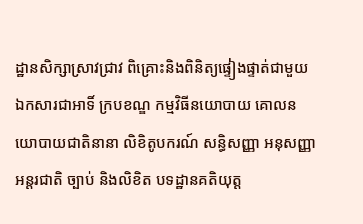ដ្ឋានសិក្សាស្រាវជ្រាវ ពិគ្រោះនិងពិនិត្យផ្ទៀងផ្ទាត់ជាមួយឯកសារជាអាទិ៍ ក្របខណ្ឌ កម្មវិធីនយោបាយ គោលនយោបាយជាតិនានា លិខិតូបករណ៍ សន្ធិសញ្ញា អនុសញ្ញាអន្តរជាតិ ច្បាប់ និងលិខិត បទដ្ឋានគតិយុត្ត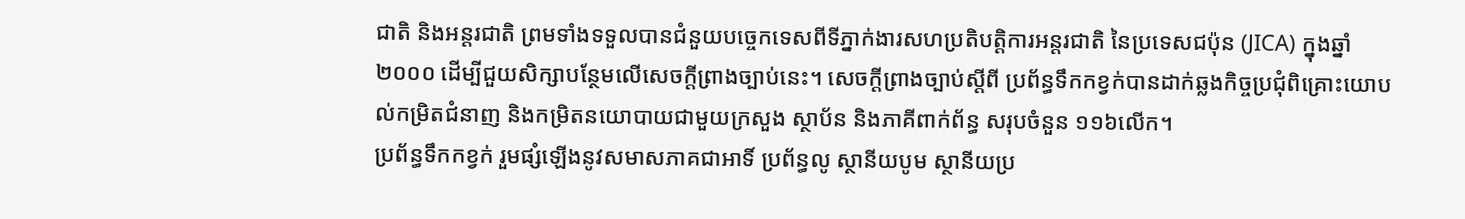ជាតិ និងអន្តរជាតិ ព្រមទាំងទទួលបានជំនួយបច្ចេកទេសពីទីភ្នាក់ងារសហប្រតិបត្តិការអន្តរជាតិ នៃប្រទេសជប៉ុន (JICA) ក្នុងឆ្នាំ២០០០ ដើម្បីជួយសិក្សាបន្ថែមលើសេចក្តីព្រាងច្បាប់នេះ។ សេចក្តីព្រាងច្បាប់ស្តីពី ប្រព័ន្ធទឹកកខ្វក់បានដាក់ឆ្លងកិច្ចប្រជុំពិគ្រោះយោបល់កម្រិតជំនាញ និងកម្រិតនយោបាយជាមួយក្រសួង ស្ថាប័ន និងភាគីពាក់ព័ន្ធ សរុបចំនួន ១១៦លើក។
ប្រព័ន្ធទឹកកខ្វក់ រួមផ្សំឡើងនូវសមាសភាគជាអាទិ៍ ប្រព័ន្ធលូ ស្ថានីយបូម ស្ថានីយប្រ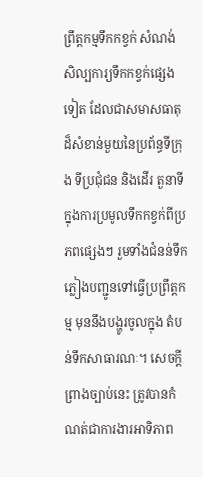ព្រឹត្តកម្មទឹកកខ្វក់ សំណង់សិល្បការ្យទឹកកខ្វក់ផ្សេងទៀត ដែលជាសមាសធាតុដ៏សំខាន់មួយនៃប្រព័ន្ធទីក្រុង ទីប្រជុំជន និងដើរ តួនាទីក្នុងការប្រមូលទឹកកខ្វក់ពីប្រភពផ្សេងៗ រួមទាំងជំនន់ទឹកភ្លៀងបញ្ជូនទៅធ្វើប្រព្រឹត្តកម្ម មុននឹងបង្ហូរចូលក្នុង តំបន់ទឹកសាធារណៈ។ សេចក្តីព្រាងច្បាប់នេះ ត្រូវបានកំណត់ជាការងារអាទិភាព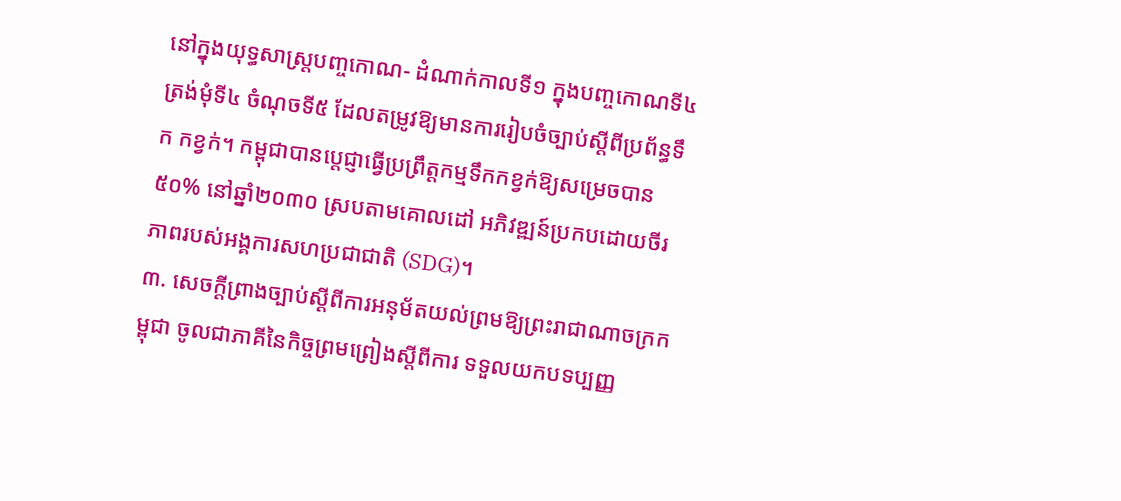នៅក្នុងយុទ្ធសាស្ត្របញ្ចកោណ- ដំណាក់កាលទី១ ក្នុងបញ្ចកោណទី៤ ត្រង់មុំទី៤ ចំណុចទី៥ ដែលតម្រូវឱ្យមានការរៀបចំច្បាប់ស្តីពីប្រព័ន្ធទឹក កខ្វក់។ កម្ពុជាបានប្តេជ្ញាធ្វើប្រព្រឹត្តកម្មទឹកកខ្វក់ឱ្យសម្រេចបាន ៥០% នៅឆ្នាំ២០៣០ ស្របតាមគោលដៅ អភិវឌ្ឍន៍ប្រកបដោយចីរភាពរបស់អង្គការសហប្រជាជាតិ (SDG)។
៣. សេចក្តីព្រាងច្បាប់ស្តីពីការអនុម័តយល់ព្រមឱ្យព្រះរាជាណាចក្រកម្ពុជា ចូលជាភាគីនៃកិច្ចព្រមព្រៀងស្តីពីការ ទទួលយកបទប្បញ្ញ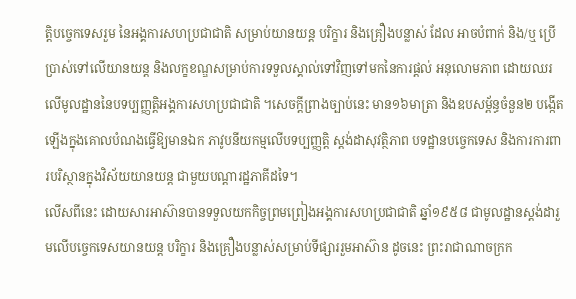ត្តិបច្ចេកទេសរួម នៃអង្គការសហប្រជាជាតិ សម្រាប់យានយន្ត បរិក្ខារ និងគ្រឿងបន្លាស់ ដែល អាចបំពាក់ និង/ឬ ប្រើប្រាស់ទៅលើយានយន្ត និងលក្ខខណ្ឌសម្រាប់ការទទួលស្គាល់ទៅវិញទៅមកនៃការផ្តល់ អនុលោមភាព ដោយឈរលើមូលដ្ឋាននៃបទប្បញ្ញត្តិអង្គការសហប្រជាជាតិ ។សេចក្តីព្រាងច្បាប់នេះ មាន១៦មាត្រា និងឧបសម្ព័ន្ធចំនួន២ បង្កើតឡើងក្នុងគោលបំណងធ្វើឱ្យមានឯក ភាវូបនីយកម្មលើបទប្បញ្ញត្តិ ស្តង់ដាសុវត្ថិភាព បទដ្ឋានបច្ចេកទេស និងការការពារបរិស្ថានក្នុងវិស័យយានយន្ត ជាមួយបណ្តារដ្ឋភាគីដទៃ។
លើសពីនេះ ដោយសារអាស៊ានបានទទួលយកកិច្ចព្រមព្រៀងអង្គការសហប្រជាជាតិ ឆ្នាំ១៩៥៨ ជាមូលដ្ឋានស្តង់ដារួមលើបច្ចេកទេសយានយន្ត បរិក្ខារ និងគ្រឿងបន្លាស់សម្រាប់ទីផ្សាររួមអាស៊ាន ដូចនេះ ព្រះរាជាណាចក្រក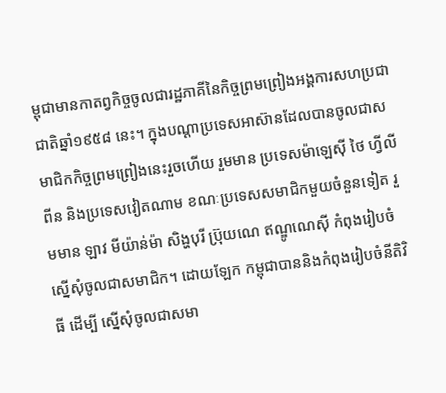ម្ពុជាមានកាតព្វកិច្ចចូលជារដ្ឋភាគីនៃកិច្ចព្រមព្រៀងអង្គការសហប្រជាជាតិឆ្នាំ១៩៥៨ នេះ។ ក្នុងបណ្តាប្រទេសអាស៊ានដែលបានចូលជាសមាជិកកិច្ចព្រមព្រៀងនេះរួចហើយ រួមមាន ប្រទេសម៉ាឡេស៊ី ថៃ ហ្វីលីពីន និងប្រទេសវៀតណាម ខណៈប្រទេសសមាជិកមួយចំនួនទៀត រួមមាន ឡាវ មីយ៉ាន់ម៉ា សិង្ហបុរី ប្រ៊ុយណេ ឥណ្ឌូណេស៊ី កំពុងរៀបចំស្នើសុំចូលជាសមាជិក។ ដោយឡែក កម្ពុជាបាននិងកំពុងរៀបចំនីតិវិធី ដើម្បី ស្នើសុំចូលជាសមា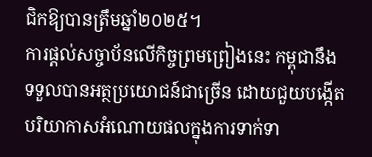ជិកឱ្យបានត្រឹមឆ្នាំ២០២៥។
ការផ្តល់សច្ចាប័នលើកិច្ចព្រមព្រៀងនេះ កម្ពុជានឹងទទួលបានអត្ថប្រយោជន៍ជាច្រើន ដោយជួយបង្កើត បរិយាកាសអំណោយផលក្នុងការទាក់ទា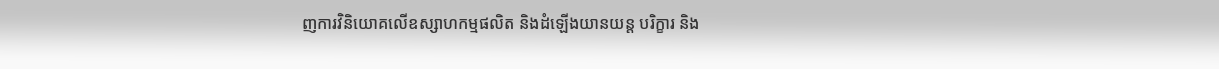ញការវិនិយោគលើឧស្សាហកម្មផលិត និងដំឡើងយានយន្ត បរិក្ខារ និង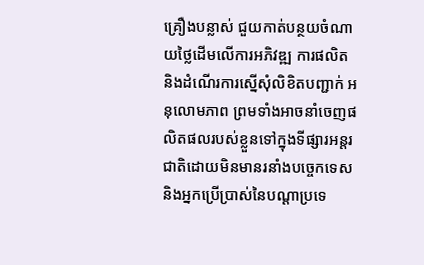គ្រឿងបន្លាស់ ជួយកាត់បន្ថយចំណាយថ្លៃដើមលើការអភិវឌ្ឍ ការផលិត និងដំណើរការស្នើសុំលិខិតបញ្ជាក់ អនុលោមភាព ព្រមទាំងអាចនាំចេញផលិតផលរបស់ខ្លួនទៅក្នុងទីផ្សារអន្តរជាតិដោយមិនមានរនាំងបច្ចេកទេស និងអ្នកប្រើប្រាស់នៃបណ្តាប្រទេ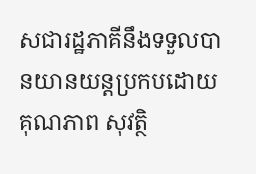សជារដ្ឋភាគីនឹងទទួលបានយានយន្តប្រកបដោយគុណភាព សុវត្ថិ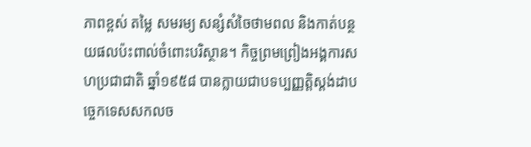ភាពខ្ពស់ តម្លៃ សមរម្យ សន្សំសំចៃថាមពល និងកាត់បន្ថយផលប៉ះពាល់ចំពោះបរិស្ថាន។ កិច្ចព្រមព្រៀងអង្គការសហប្រជាជាតិ ឆ្នាំ១៩៥៨ បានក្លាយជាបទប្បញ្ញត្តិស្តង់ដាបច្ចេកទេសសកលច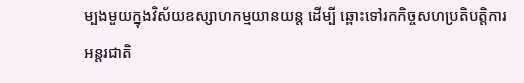ម្បងមួយក្នុងវិស័យឧស្សាហកម្មយានយន្ត ដើម្បី ឆ្ពោះទៅរកកិច្ចសហប្រតិបត្តិការអន្តរជាតិ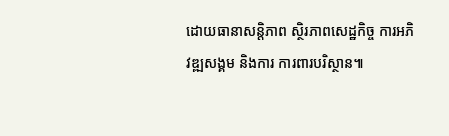ដោយធានាសន្តិភាព ស្ថិរភាពសេដ្ឋកិច្ច ការអភិវឌ្ឍសង្គម និងការ ការពារបរិស្ថាន៕